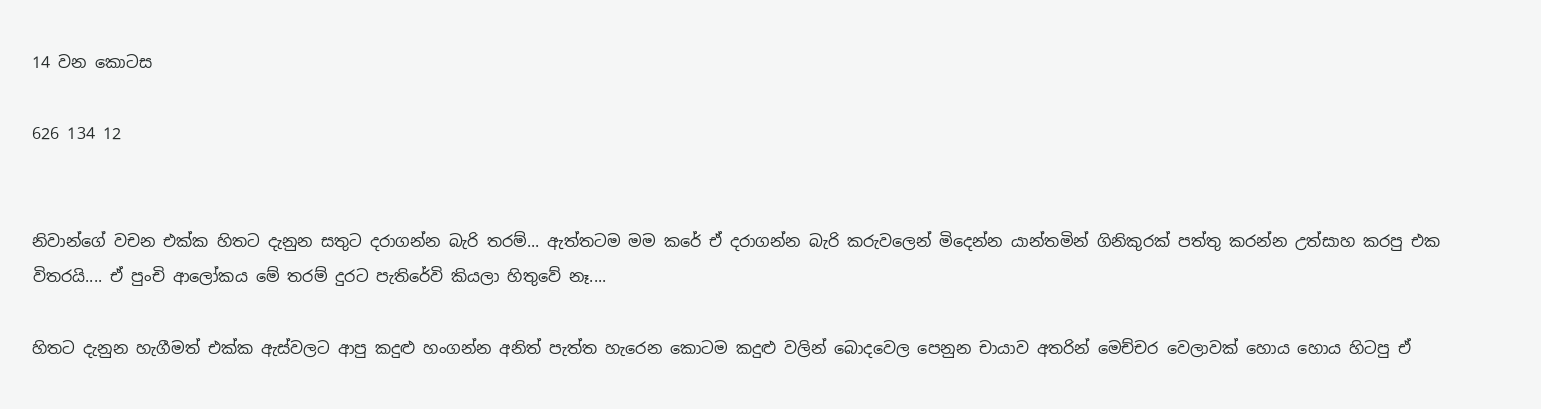14 වන කොටස

626 134 12


නිවාන්ගේ වචන එක්ක හිතට දැනුන සතුට දරාගන්න බැරි තරම්... ඇත්තටම මම කරේ ඒ දරාගන්න බැරි කරුවලෙන් මිදෙන්න යාන්තමින් ගිනිකුරක් පත්තු කරන්න උත්සාහ කරපු එක විතරයි.... ඒ පුංචි ආලෝකය මේ තරම් දුරට පැතිරේවි කියලා හිතුවේ නෑ....

හිතට දැනුන හැගීමත් එක්ක ඇස්වලට ආපු කදුළු හංගන්න අනිත් පැත්ත හැරෙන කොටම කදුළු වලින් බොදවෙල පෙනුන චායාව අතරින් මෙච්චර වෙලාවක් හොය හොය හිටපු ඒ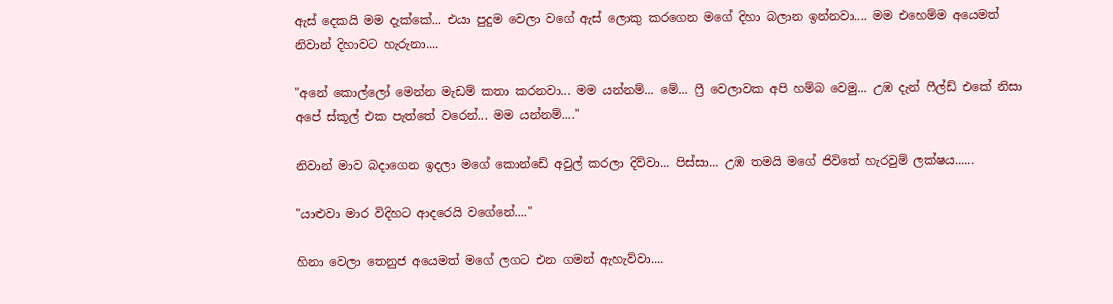ඇස් දෙකයි මම දැක්කේ... එයා පුදුම වෙලා වගේ ඇස් ලොකු කරගෙන මගේ දිහා බලාන ඉන්නවා.... මම එහෙම්ම අයෙමත් නිවාන් දිහාවට හැරුනා....

"අනේ කොල්ලෝ මෙන්න මැඩම් කතා කරනවා... මම යන්නම්... මේ... ෆ්‍රී වෙලාවක අපි හම්බ වෙමු... උඹ දැන් ෆීල්ඩ් එකේ නිසා අපේ ස්කූල් එක පැත්තේ වරෙන්... මම යන්නම්...."

නිවාන් මාව බදාගෙන ඉදලා මගේ කොන්ඩේ අවුල් කරලා දිව්වා... පිස්සා... උඹ තමයි මගේ ජිවිතේ හැරවුම් ලක්ෂය......

"යාළුවා මාර විදිහට ආදරෙයි වගේනේ...."

හිනා වෙලා තෙනුජ අයෙමත් මගේ ලගට එන ගමන් ඇහැව්වා....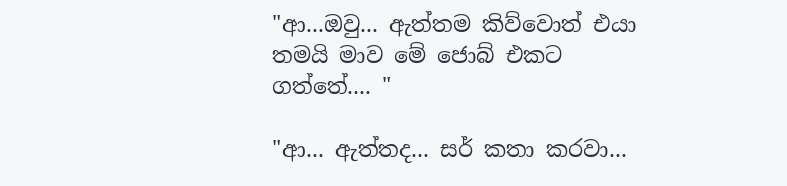"ආ...ඔවු... ඇත්තම කිව්වොත් එයා තමයි මාව මේ ජොබ් එකට ගත්තේ.... "

"ආ... ඇත්තද... සර් කතා කරවා...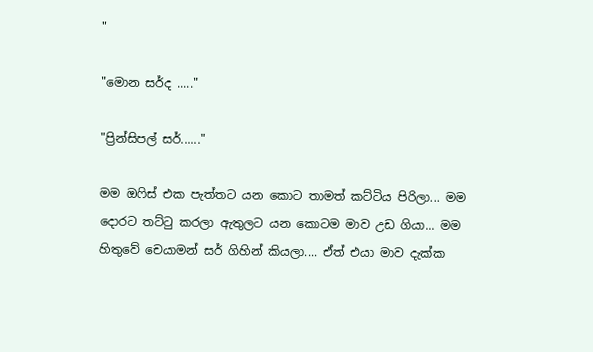"

"මොන සර්ද ....."

"ප්‍රින්සිපල් සර්......"

මම ඔෆිස් එක පැත්තට යන කොට තාමත් කට්ටිය පිරිලා... මම දොරට තට්ටු කරලා ඇතුලට යන කොටම මාව උඩ ගියා... මම හිතුවේ චෙයාමන් සර් ගිහින් කියලා.... ඒත් එයා මාව දැක්ක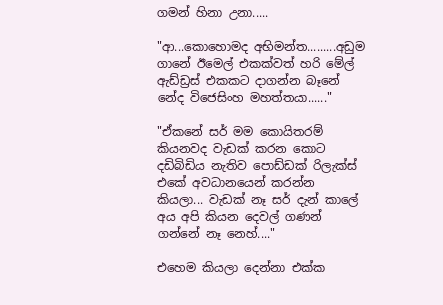ගමන් හිනා උනා.....

"ආ...කොහොමද අභිමන්ත.........අඩුම ගානේ ඊමෙල් එකක්වත් හරි මේල් ඇඩ්ඩ්‍රස් එකකට දාගන්න බෑනේ නේද විජෙසිංහ මහත්තයා......"

"ඒකනේ සර් මම කොයිතරම් කියනවද වැඩක් කරන කොට දඩිබිඩිය නැතිව පොඩ්ඩක් රිලැක්ස් එකේ අවධානයෙන් කරන්න කියලා... වැඩක් නෑ සර් දැන් කාලේ අය අපි කියන දෙවල් ගණන් ගන්නේ නෑ නෙහ්...."

එහෙම කියලා දෙන්නා එක්ක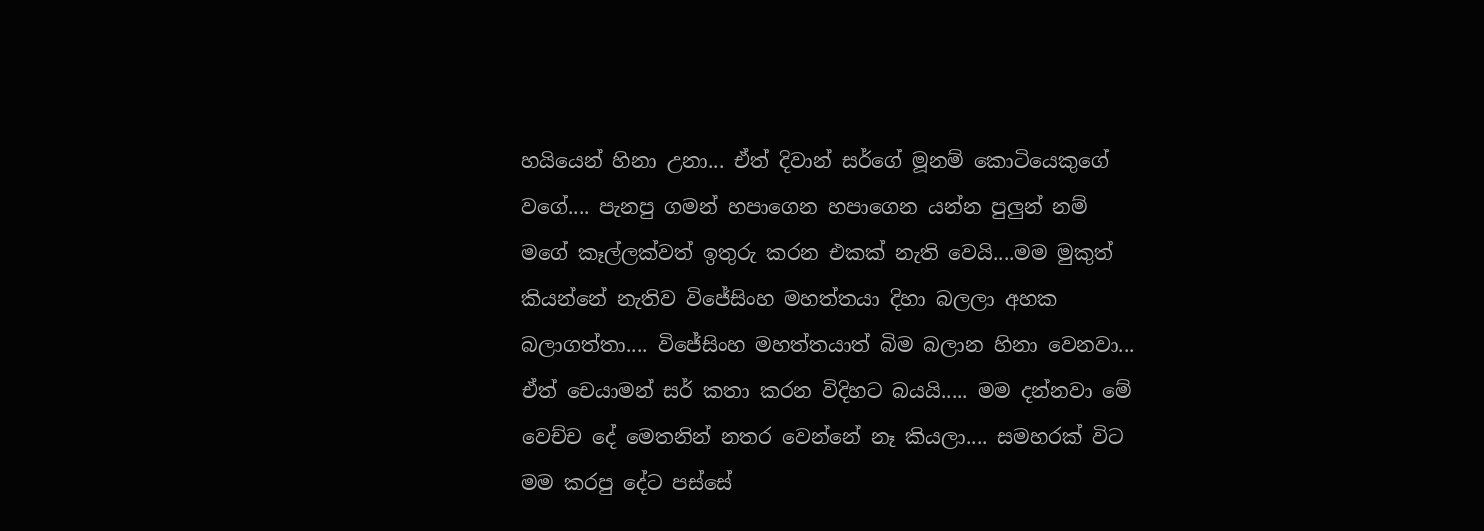හයියෙන් හිනා උනා... ඒත් දිවාන් සර්ගේ මූනම් කොටියෙකුගේ වගේ.... පැනපු ගමන් හපාගෙන හපාගෙන යන්න පුලුන් නම් මගේ කෑල්ලක්වත් ඉතුරු කරන එකක් නැති වෙයි....මම මුකුත් කියන්නේ නැතිව විජේසිංහ මහත්තයා දිහා බලලා අහක බලාගත්තා.... විජේසිංහ මහත්තයාත් බිම බලාන හිනා වෙනවා... ඒත් චෙයාමන් සර් කතා කරන විදිහට බයයි..... මම දන්නවා මේ වෙච්ච දේ මෙතනින් නතර වෙන්නේ නෑ කියලා.... සමහරක් විට මම කරපු දේට පස්සේ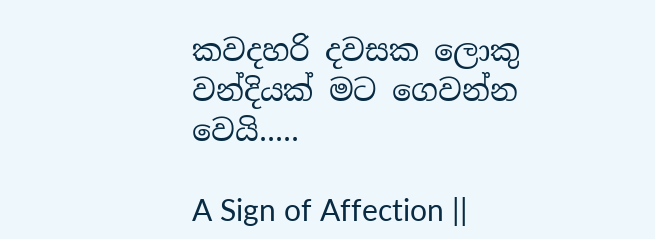කවදහරි දවසක ලොකු වන්දියක් මට ගෙවන්න වෙයි.....

A Sign of Affection ||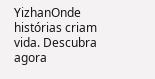YizhanOnde histórias criam vida. Descubra agora